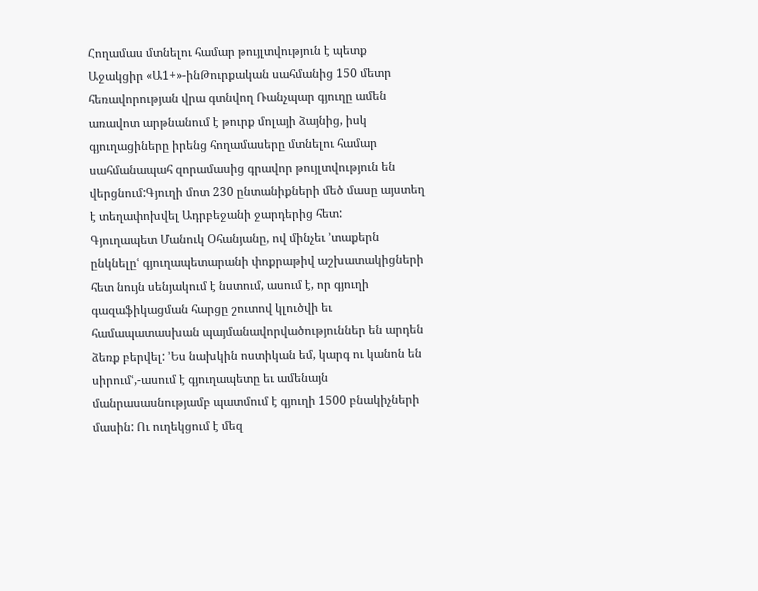Հողամաս մտնելու համար թույլտվություն է պետք
Աջակցիր «Ա1+»-ինԹուրքական սահմանից 150 մետր հեռավորության վրա գտնվող Ռանչպար գյուղը ամեն առավոտ արթնանում է թուրք մոլայի ձայնից, իսկ գյուղացիները իրենց հողամասերը մտնելու համար սահմանապահ զորամասից գրավոր թույլտվություն են վերցնում:Գյուղի մոտ 230 ընտանիքների մեծ մասը այստեղ է տեղափոխվել Ադրբեջանի ջարդերից հետ:
Գյուղապետ Մանուկ Օհանյանը, ով մինչեւ ՚տաքերն ընկնելըՙ գյուղապետարանի փոքրաթիվ աշխատակիցների հետ նույն սենյակում է նստում, ասում է, որ գյուղի գազաֆիկացման հարցը շուտով կլուծվի եւ համապատասխան պայմանավորվածություններ են արդեն ձեռք բերվել: ՚Ես նախկին ոստիկան եմ, կարգ ու կանոն են սիրումՙ,-ասում է գյուղապետը եւ ամենայն մանրասասնությամբ պատմում է գյուղի 1500 բնակիչների մասին: Ու ուղեկցում է մեզ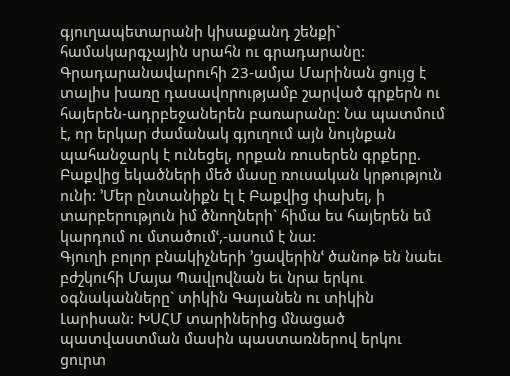գյուղապետարանի կիսաքանդ շենքի` համակարգչային սրահն ու գրադարանը:
Գրադարանավարուհի 23-ամյա Մարինան ցույց է տալիս խառը դասավորությամբ շարված գրքերն ու հայերեն-ադրբեջաներեն բառարանը: Նա պատմում է, որ երկար ժամանակ գյուղում այն նույնքան պահանջարկ է ունեցել, որքան ռուսերեն գրքերը. Բաքվից եկածների մեծ մասը ռուսական կրթություն ունի: ՚Մեր ընտանիքն էլ է Բաքվից փախել, ի տարբերություն իմ ծնողների` հիմա ես հայերեն եմ կարդում ու մտածումՙ,-ասում է նա:
Գյուղի բոլոր բնակիչների ՚ցավերինՙ ծանոթ են նաեւ բժշկուհի Մայա Պավլովնան եւ նրա երկու օգնականները` տիկին Գայանեն ու տիկին Լարիսան: ԽՍՀՄ տարիներից մնացած պատվաստման մասին պաստառներով երկու ցուրտ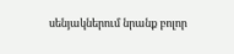սենյակներում նրանք բոլոր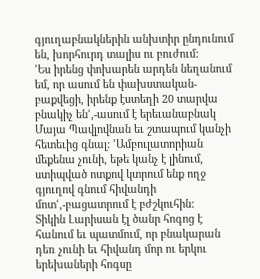գյուղաբնակներին անխտիր ընդունում են, խորհուրդ տալիս ու բուժում:
՚Ես իրենց փոխարեն արդեն նեղանում եմ, որ ասում են փախստական-բաքվեցի, իրենք էստեղի 20 տարվա բնակիչ ենՙ,-ասում է երեւանաբնակ Մայա Պավլովնան եւ շտապում կանչի հետեւից գնալ: ՚Ամբուլատորիան մեքենա չունի, եթե կանչ է լինում, ստիպված ոտքով կտրում ենք ողջ գյուղով գնում հիվանդի մոտՙ,-բացատրում է բժշկուհին:
Տիկին Լարիսան էլ ծանր հոգոց է հանում եւ պատմում, որ բնակարան դեռ չունի եւ հիվանդ մոր ու երկու երեխաների հոգսը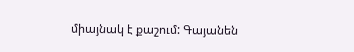միայնակ է քաշում: Գայանեն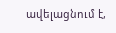ավելացնում է,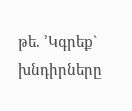թե. ՚Կգրեք` խնդիրները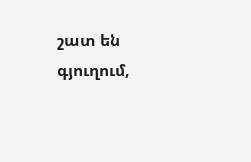շատ են գյուղում,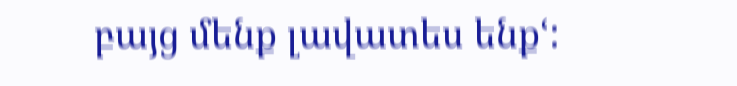բայց մենք լավատես ենքՙ: